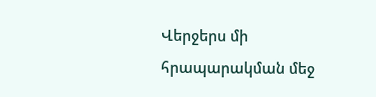Վերջերս մի հրապարակման մեջ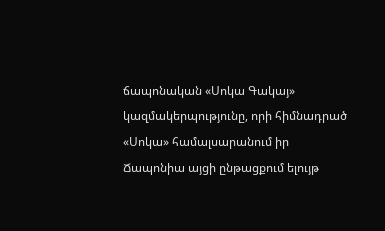ճապոնական «Սոկա Գակայ» կազմակերպությունը, որի հիմնադրած «Սոկա» համալսարանում իր Ճապոնիա այցի ընթացքում ելույթ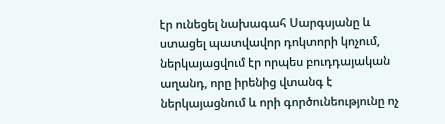էր ունեցել նախագահ Սարգսյանը և ստացել պատվավոր դոկտորի կոչում, ներկայացվում էր որպես բուդդայական աղանդ, որը իրենից վտանգ է ներկայացնում և որի գործունեությունը ոչ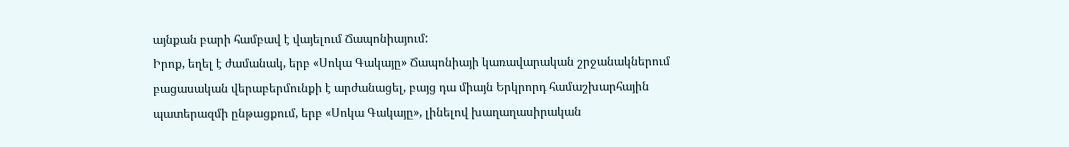այնքան բարի համբավ է վայելում Ճապոնիայում:
Իրոք, եղել է ժամանակ, երբ «Սոկա Գակայը» Ճապոնիայի կառավարական շրջանակներում բացասական վերաբերմունքի է արժանացել, բայց դա միայն Երկրորդ համաշխարհային պատերազմի ընթացքում, երբ «Սոկա Գակայը», լինելով խաղաղասիրական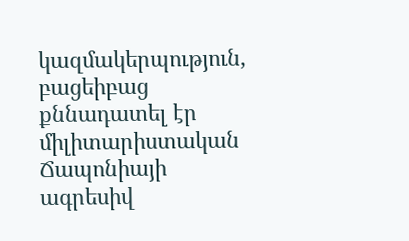կազմակերպություն, բացեիբաց քննադատել էր միլիտարիստական Ճապոնիայի ագրեսիվ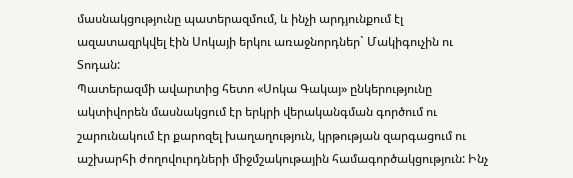մասնակցությունը պատերազմում, և ինչի արդյունքում էլ ազատազրկվել էին Սոկայի երկու առաջնորդներ` Մակիգուչին ու Տոդան:
Պատերազմի ավարտից հետո «Սոկա Գակայ» ընկերությունը ակտիվորեն մասնակցում էր երկրի վերականգման գործում ու շարունակում էր քարոզել խաղաղություն, կրթության զարգացում ու աշխարհի ժողովուրդների միջմշակութային համագործակցություն: Ինչ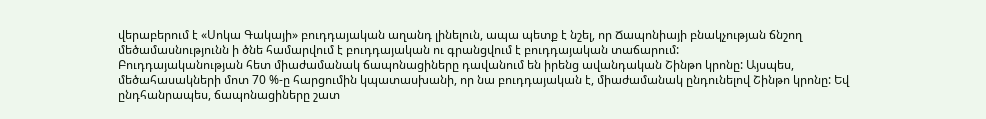վերաբերում է «Սոկա Գակայի» բուդդայական աղանդ լինելուն, ապա պետք է նշել, որ Ճապոնիայի բնակչության ճնշող մեծամասնությունն ի ծնե համարվում է բուդդայական ու գրանցվում է բուդդայական տաճարում:
Բուդդայականության հետ միաժամանակ ճապոնացիները դավանում են իրենց ավանդական Շինթո կրոնը: Այսպես, մեծահասակների մոտ 70 %-ը հարցումին կպատասխանի, որ նա բուդդայական է, միաժամանակ ընդունելով Շինթո կրոնը: Եվ ընդհանրապես, ճապոնացիները շատ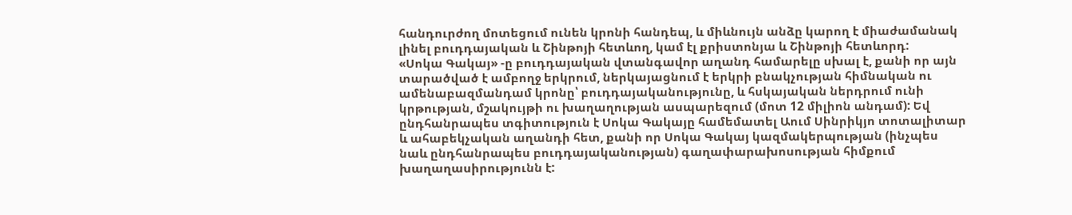հանդուրժող մոտեցում ունեն կրոնի հանդեպ, և միևնույն անձը կարող է միաժամանակ լինել բուդդայական և Շինթոյի հետևող, կամ էլ քրիստոնյա և Շինթոյի հետևորդ:
«Սոկա Գակայ» -ը բուդդայական վտանգավոր աղանդ համարելը սխալ է, քանի որ այն տարածված է ամբողջ երկրում, ներկայացնում է երկրի բնակչության հիմնական ու ամենաբազմանդամ կրոնը՝ բուդդայականությունը, և հսկայական ներդրում ունի կրթության, մշակույթի ու խաղաղության ասպարեզում (մոտ 12 միլիոն անդամ): Եվ ընդհանրապես տգիտություն է Սոկա Գակայը համեմատել Աում Սինրիկյո տոտալիտար և ահաբեկչական աղանդի հետ, քանի որ Սոկա Գակայ կազմակերպության (ինչպես նաև ընդհանրապես բուդդայականության) գաղափարախոսության հիմքում խաղաղասիրությունն է: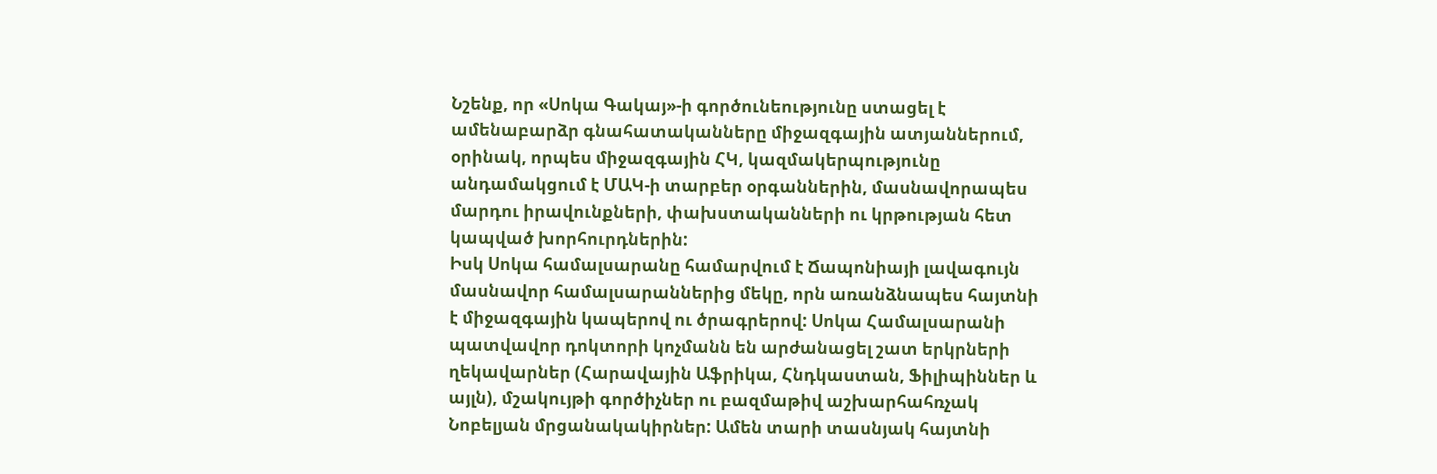Նշենք, որ «Սոկա Գակայ»-ի գործունեությունը ստացել է ամենաբարձր գնահատականները միջազգային ատյաններում, օրինակ, որպես միջազգային ՀԿ, կազմակերպությունը անդամակցում է ՄԱԿ-ի տարբեր օրգաններին, մասնավորապես մարդու իրավունքների, փախստականների ու կրթության հետ կապված խորհուրդներին:
Իսկ Սոկա համալսարանը համարվում է Ճապոնիայի լավագույն մասնավոր համալսարաններից մեկը, որն առանձնապես հայտնի է միջազգային կապերով ու ծրագրերով: Սոկա Համալսարանի պատվավոր դոկտորի կոչմանն են արժանացել շատ երկրների ղեկավարներ (Հարավային Աֆրիկա, Հնդկաստան, Ֆիլիպիններ և այլն), մշակույթի գործիչներ ու բազմաթիվ աշխարհահռչակ Նոբելյան մրցանակակիրներ: Ամեն տարի տասնյակ հայտնի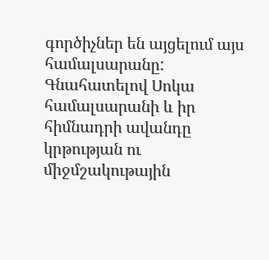գործիչներ են այցելում այս համալսարանը: Գնահատելով Սոկա համալսարանի և իր հիմնադրի ավանդը կրթության ու միջմշակութային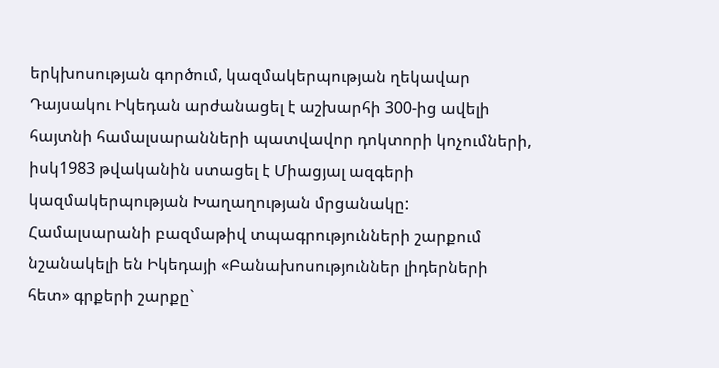երկխոսության գործում, կազմակերպության ղեկավար Դայսակու Իկեդան արժանացել է աշխարհի 300-ից ավելի հայտնի համալսարանների պատվավոր դոկտորի կոչումների, իսկ1983 թվականին ստացել է Միացյալ ազգերի կազմակերպության Խաղաղության մրցանակը:
Համալսարանի բազմաթիվ տպագրությունների շարքում նշանակելի են Իկեդայի «Բանախոսություններ լիդերների հետ» գրքերի շարքը`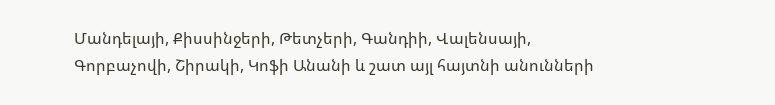Մանդելայի, Քիսսինջերի, Թետչերի, Գանդիի, Վալենսայի, Գորբաչովի, Շիրակի, Կոֆի Անանի և շատ այլ հայտնի անունների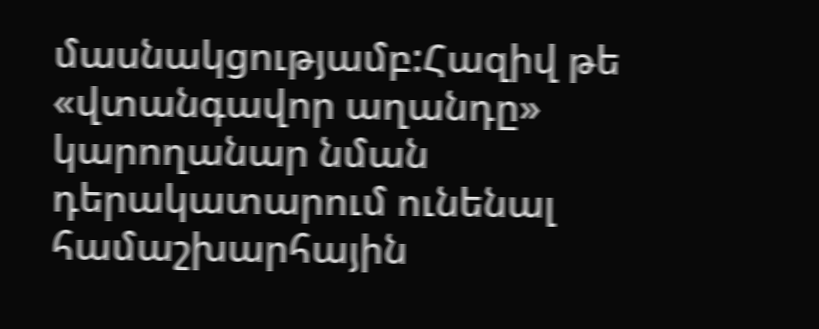մասնակցությամբ:Հազիվ թե «վտանգավոր աղանդը» կարողանար նման դերակատարում ունենալ համաշխարհային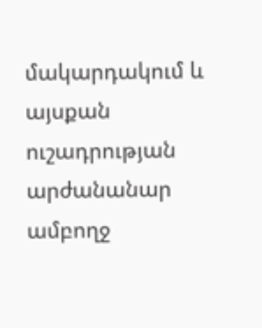մակարդակում և այսքան ուշադրության արժանանար ամբողջ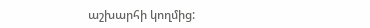աշխարհի կողմից: